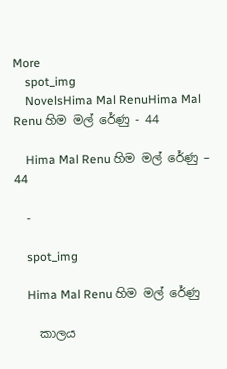More
    spot_img
    NovelsHima Mal RenuHima Mal Renu හිම මල් රේණු - 44

    Hima Mal Renu හිම මල් රේණු – 44

    -

    spot_img

    Hima Mal Renu හිම මල් රේණු

    කාලය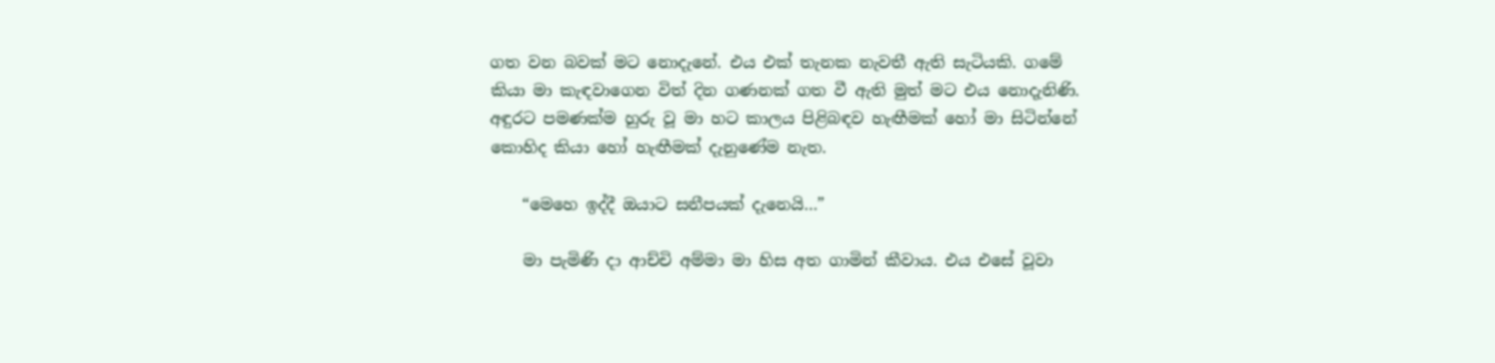ගත වන බවක් මට නොදැනේ. එය එක් තැනක නැවතී ඇති සැටියකි. ගමේ කියා මා කැඳවාගෙන විත් දින ගණනක් ගත වී ඇති මුත් මට එය නොදැනිණි. අඳුරට පමණක්ම හුරු වූ මා හට කාලය පිළිබඳව හැඟීමක් හෝ මා සිටින්නේ කොහිද කියා හෝ හැඟීමක් දැනුණේම නැත.

    “මෙහෙ ඉද්දී ඔයාට සනීපයක් දැනෙයි…”

    මා පැමිණි දා ආච්චි අම්මා මා හිස අත ගාමින් කීවාය. එය එසේ වූවා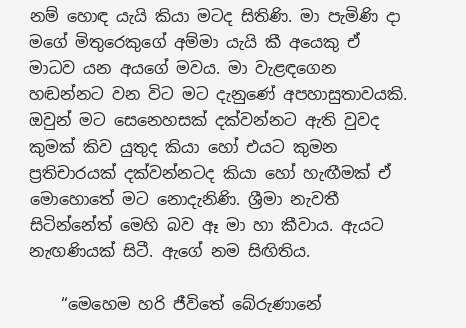නම් හොඳ යැයි කියා මටද සිතිණි. මා පැමිණි දා මගේ මිතුරෙකුගේ අම්මා යැයි කී අයෙකු ඒ මාධව යන අයගේ මවය. මා වැළඳගෙන හඬන්නට වන විට මට දැනුණේ අපහාසුතාවයකි. ඔවුන් මට සෙනෙහසක් දක්වන්නට ඇති වුවද කුමක් කිව යුතුද කියා හෝ එයට කුමන ප්‍රතිචාරයක් දක්වන්නටද කියා හෝ හැඟීමක් ඒ මොහොතේ මට නොදැනිණි. ශ්‍රීමා නැවතී සිටින්නේත් මෙහි බව ඈ මා හා කීවාය. ඇයට නැඟණියක් සිටී. ඇගේ නම සිඟිතිය.

    “මෙහෙම හරි ජීවිතේ බේරුණානේ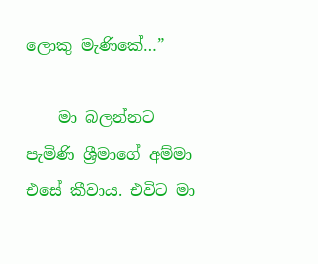ලොකු මැණිකේ…”

    මා බලන්නට පැමිණි ශ්‍රීමාගේ අම්මා එසේ කීවාය. එවිට මා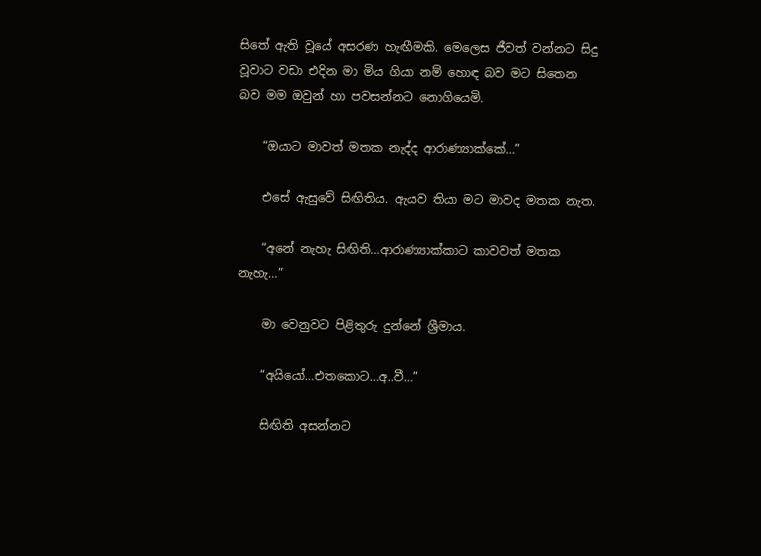සිතේ ඇති වූයේ අසරණ හැඟීමකි. මෙලෙස ජීවත් වන්නට සිදු වූවාට වඩා එදින මා මිය ගියා නම් හොඳ බව මට සිතෙන බව මම ඔවුන් හා පවසන්නට නොගියෙමි.

    “ඔයාට මාවත් මතක නැද්ද ආරාණ්‍යාක්කේ…”

    එසේ ඇසුවේ සිඟිතිය. ඇයව තියා මට මාවද මතක නැත.

    “අනේ නැහැ සිඟිති…ආරාණ්‍යාක්කාට කාවවත් මතක නැහැ…”

    මා වෙනුවට පිළිතුරු දුන්නේ ශ්‍රීමාය.

    “අයියෝ…එතකොට…අ..වී…”

    සිඟිති අසන්නට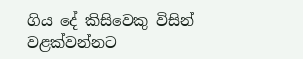ගිය දේ කිසිවෙකු විසින් වළක්වන්නට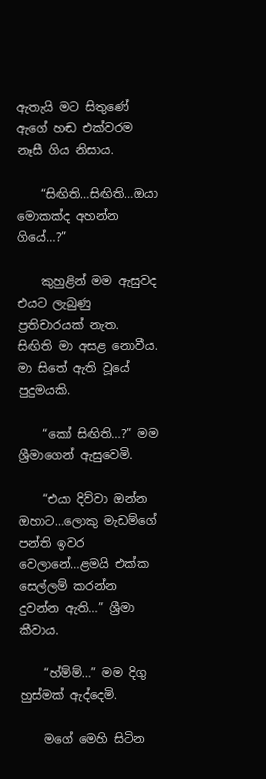ඇතැයි මට සිතුණේ ඇගේ හඬ එක්වරම නෑසී ගිය නිසාය.

    “සිඟිති…සිඟිති…ඔයා මොකක්ද අහන්න ගියේ…?”

    කුහුළින් මම ඇසුවද එයට ලැබුණු ප්‍රතිචාරයක් නැත. සිඟිති මා අසළ නොවීය. මා සිතේ ඇති වූයේ පුදුමයකි.

    “කෝ සිඟිති…?” මම ශ්‍රීමාගෙන් ඇසුවෙමි.

    “එයා දිව්වා ඔන්න ඔහාට…ලොකු මැඩම්ගේ පන්ති ඉවර වෙලානේ…ළමයි එක්ක සෙල්ලම් කරන්න දුවන්න ඇති…” ශ්‍රීමා කීවාය.

    “හ්ම්ම්…” මම දිගු හුස්මක් ඇද්දෙමි.

    මගේ මෙහි සිටින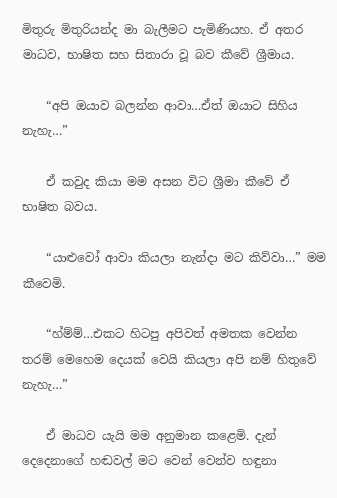මිතුරු මිතුරියන්ද මා බැලීමට පැමිණියහ. ඒ අතර මාධව, භාෂිත සහ සිතාරා වූ බව කීවේ ශ්‍රීමාය.

    “අපි ඔයාව බලන්න ආවා…ඒත් ඔයාට සිහිය නැහැ…”

    ඒ කවුද කියා මම අසන විට ශ්‍රීමා කීවේ ඒ භාෂිත බවය.

    “යාළුවෝ ආවා කියලා නැන්දා මට කිව්වා…” මම කීවෙමි.

    “හ්ම්ම්…එකට හිටපු අපිවත් අමතක වෙන්න තරම් මෙහෙම දෙයක් වෙයි කියලා අපි නම් හිතුවේ නැහැ…”

    ඒ මාධව යැයි මම අනුමාන කළෙමි. දැන් දෙදෙනාගේ හඬවල් මට වෙන් වෙන්ව හඳුනා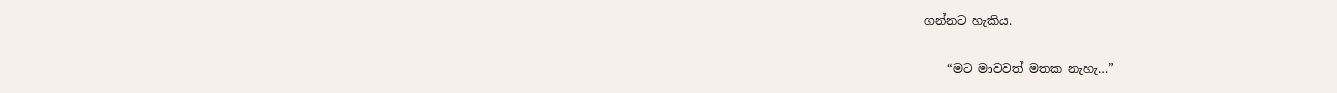ගන්නට හැකිය.

    “මට මාවවත් මතක නැහැ…”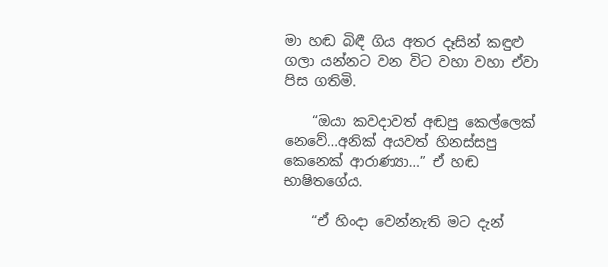මා හඬ බිඳී ගිය අතර දෑසින් කඳුළු ගලා යන්නට වන විට වහා වහා ඒවා පිස ගතිමි.

    “ඔයා කවදාවත් අඬපු කෙල්ලෙක් නෙවේ…අනික් අයවත් හිනස්සපු කෙනෙක් ආරාණ්‍යා…” ඒ හඬ භාෂිතගේය.

    “ඒ හිංදා වෙන්නැති මට දැන්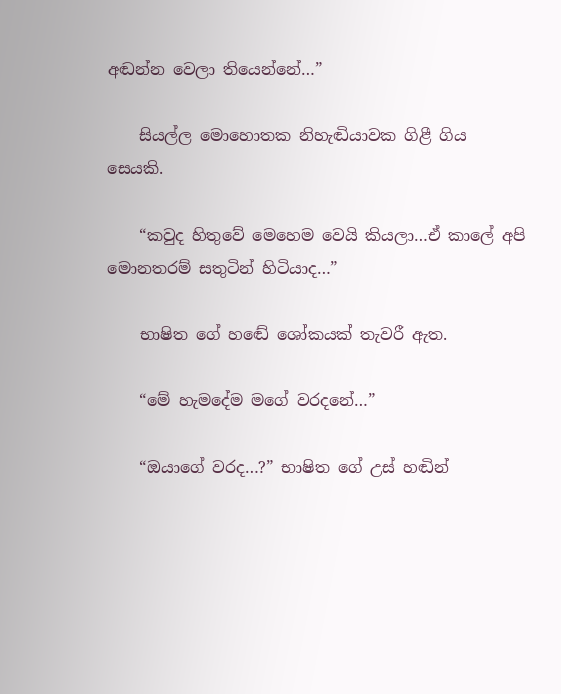අඬන්න වෙලා තියෙන්නේ…”

    සියල්ල මොහොතක නිහැඬියාවක ගිළී ගිය සෙයකි.

    “කවුද හිතුවේ මෙහෙම වෙයි කියලා…ඒ කාලේ අපි මොනතරම් සතුටින් හිටියාද…”

    භාෂිත ගේ හඬේ ශෝකයක් තැවරී ඇත.

    “මේ හැමදේම මගේ වරදනේ…”

    “ඔයාගේ වරද…?” භාෂිත ගේ උස් හඬින්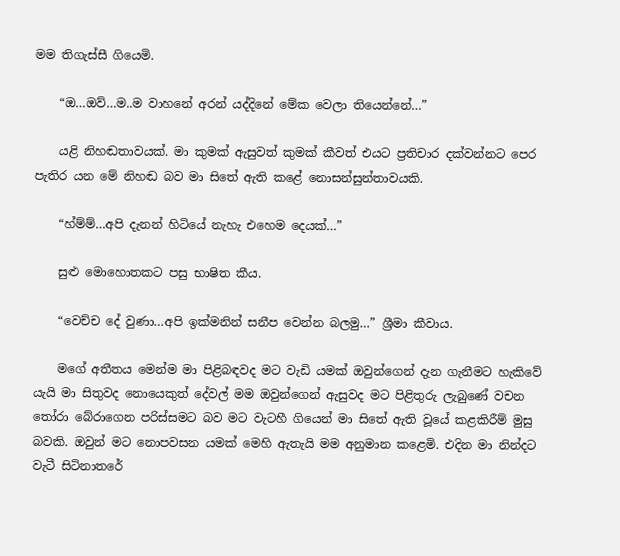මම තිගැස්සී ගියෙමි.

    “ඔ…ඔව්…ම..ම වාහනේ අරන් යද්දිනේ මේක වෙලා තියෙන්නේ…”

    යළි නිහඬතාවයක්. මා කුමක් ඇසුවත් කුමක් කීවත් එයට ප්‍රතිචාර දක්වන්නට පෙර පැතිර යන මේ නිහඬ බව මා සිතේ ඇති කළේ නොසන්සුන්තාවයකි.

    “හ්ම්ම්…අපි දැනන් හිටියේ නැහැ එහෙම දෙයක්…”

    සුළු මොහොතකට පසු භාෂිත කීය.

    “වෙච්ච දේ වුණා…අපි ඉක්මනින් සනීප වෙන්න බලමු…” ශ්‍රීමා කීවාය.

    මගේ අතීතය මෙන්ම මා පිළිබඳවද මට වැඩි යමක් ඔවුන්ගෙන් දැන ගැනීමට හැකිවේ යැයි මා සිතුවද නොයෙකුත් දේවල් මම ඔවුන්ගෙන් ඇසුවද මට පිළිතුරු ලැබුණේ වචන තෝරා බේරාගෙන පරිස්සමට බව මට වැටහී ගියෙන් මා සිතේ ඇති වූයේ කළකිරීම් මුසු බවකි. ඔවුන් මට නොපවසන යමක් මෙහි ඇතැයි මම අනුමාන කළෙමි. එදින මා නින්දට වැටී සිටිනාතරේ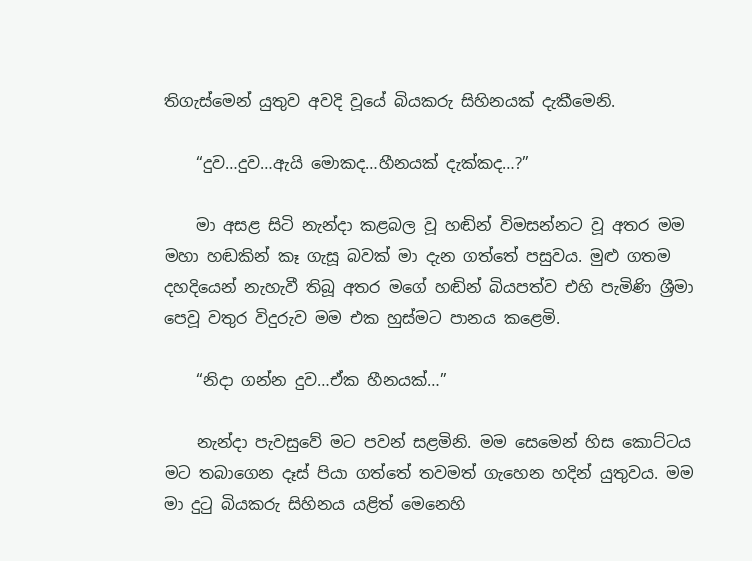තිගැස්මෙන් යුතුව අවදි වූයේ බියකරු සිහිනයක් දැකීමෙනි.

    “දුව…දුව…ඇයි මොකද…හීනයක් දැක්කද…?”

    මා අසළ සිටි නැන්දා කළබල වූ හඬින් විමසන්නට වූ අතර මම මහා හඬකින් කෑ ගැසූ බවක් මා දැන ගත්තේ පසුවය. මුළු ගතම දහදියෙන් නැහැවී තිබූ අතර මගේ හඬින් බියපත්ව එහි පැමිණි ශ්‍රීමා පෙවූ වතුර විදුරුව මම එක හුස්මට පානය කළෙමි.

    “නිදා ගන්න දුව…ඒක හීනයක්…”

    නැන්දා පැවසුවේ මට පවන් සළමිනි. මම සෙමෙන් හිස කොට්ටය මට තබාගෙන දෑස් පියා ගත්තේ තවමත් ගැහෙන හදින් යුතුවය. මම මා දුටු බියකරු සිහිනය යළිත් මෙනෙහි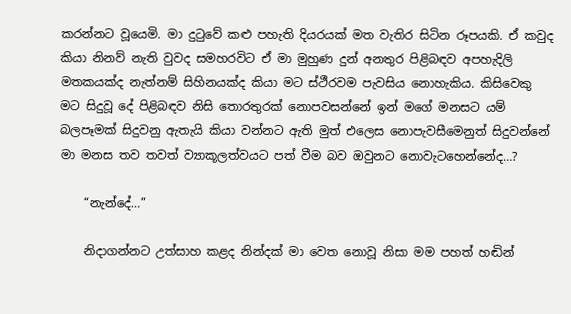කරන්නට වූයෙමි. මා දුටුවේ කළු පහැති දියරයක් මත වැතිර සිටින රූපයකි. ඒ කවුද කියා නිනව් නැති වුවද සමහරවිට ඒ මා මුහුණ දුන් අනතුර පිළිබඳව අපහැදිලි මතකයක්ද නැත්නම් සිහිනයක්ද කියා මට ස්ථීරවම පැවසිය නොහැකිය. කිසිවෙකු මට සිදුවූ දේ පිළිබඳව නිසි තොරතුරක් නොපවසන්නේ ඉන් මගේ මනසට යම් බලපෑමක් සිදුවනු ඇතැයි කියා වන්නට ඇති මුත් එලෙස නොපැවසීමෙනුත් සිදුවන්නේ මා මනස තව තවත් ව්‍යාකූලත්වයට පත් වීම බව ඔවුනට නොවැටහෙන්නේද…?

    “නැන්දේ…”

    නිදාගන්නට උත්සාහ කළද නින්දක් මා වෙත නොවූ නිසා මම පහත් හඬින්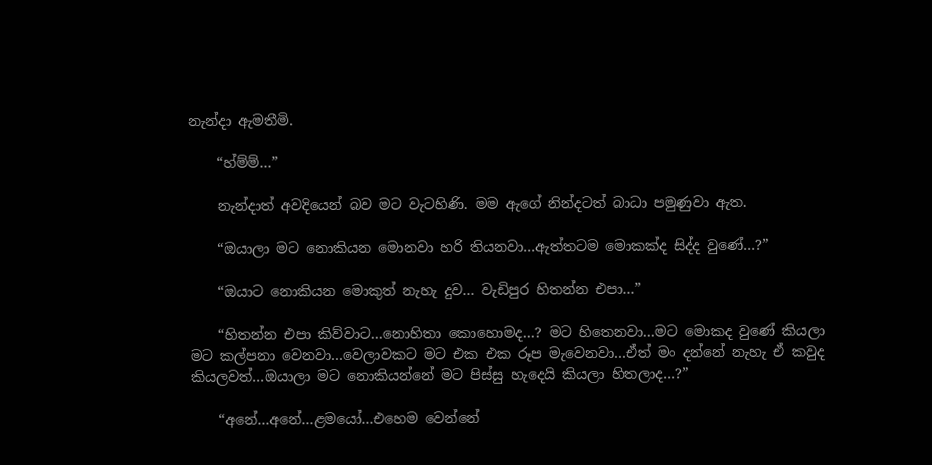නැන්දා ඇමතීමි.

    “හ්ම්ම්…”

    නැන්දාත් අවදියෙන් බව මට වැටහිණි. මම ඇගේ නින්දටත් බාධා පමුණුවා ඇත.

    “ඔයාලා මට නොකියන මොනවා හරි තියනවා…ඇත්තටම මොකක්ද සිද්ද වුණේ…?”

    “ඔයාට නොකියන මොකුත් නැහැ දුව… වැඩිපුර හිතන්න එපා…”

    “හිතන්න එපා කිව්වාට…නොහිතා කොහොමද…? මට හිතෙනවා…මට මොකද වුණේ කියලා මට කල්පනා වෙනවා…වෙලාවකට මට එක එක රූප මැවෙනවා…ඒත් මං දන්නේ නැහැ ඒ කවුද කියලවත්…ඔයාලා මට නොකියන්නේ මට පිස්සු හැදෙයි කියලා හිතලාද…?”

    “අනේ…අනේ…ළමයෝ…එහෙම වෙන්නේ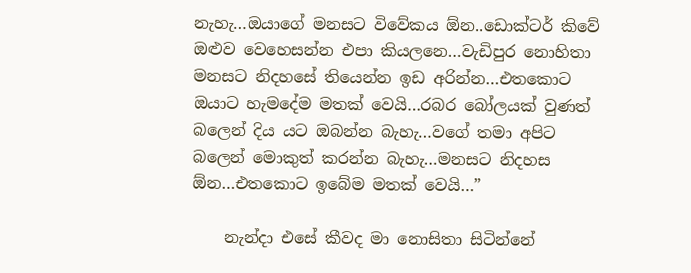නැහැ…ඔයාගේ මනසට විවේකය ඕන..ඩොක්ටර් කිවේ ඔළුව වෙහෙසන්න එපා කියලනෙ…වැඩිපුර නොහිතා මනසට නිදහසේ තියෙන්න ඉඩ අරින්න…එතකොට ඔයාට හැමදේම මතක් වෙයි…රබර බෝලයක් වුණත් බලෙන් දිය යට ඔබන්න බැහැ…වගේ තමා අපිට බලෙන් මොකුත් කරන්න බැහැ…මනසට නිදහස ඕන…එතකොට ඉබේම මතක් වෙයි…”

    නැන්දා එසේ කීවද මා නොසිතා සිටින්නේ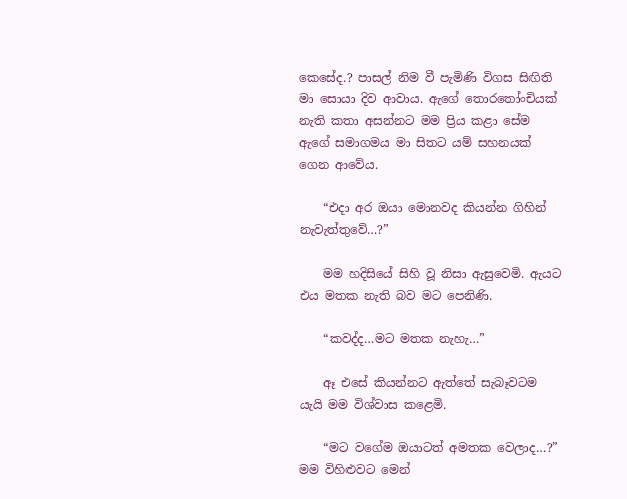කෙසේද.? පාසල් නිම වී පැමිණි විගස සිඟිති මා සොයා දිව ආවාය. ඇගේ තොරතෝංචියක් නැති කතා අසන්නට මම ප්‍රිය කළා සේම ඇගේ සමාගමය මා සිතට යම් සහනයක් ගෙන ආවේය.

    “එදා අර ඔයා මොනවද කියන්න ගිහින් නැවැත්තුවේ…?”

    මම හදිසියේ සිහි වූ නිසා ඇසුවෙමි. ඇයට එය මතක නැති බව මට පෙනිණි.

    “කවද්ද…මට මතක නැහැ…”

    ඈ එසේ කියන්නට ඇත්තේ සැබෑවටම යැයි මම විශ්වාස කළෙමි.

    “මට වගේම ඔයාටත් අමතක වෙලාද…?” මම විහිළුවට මෙන්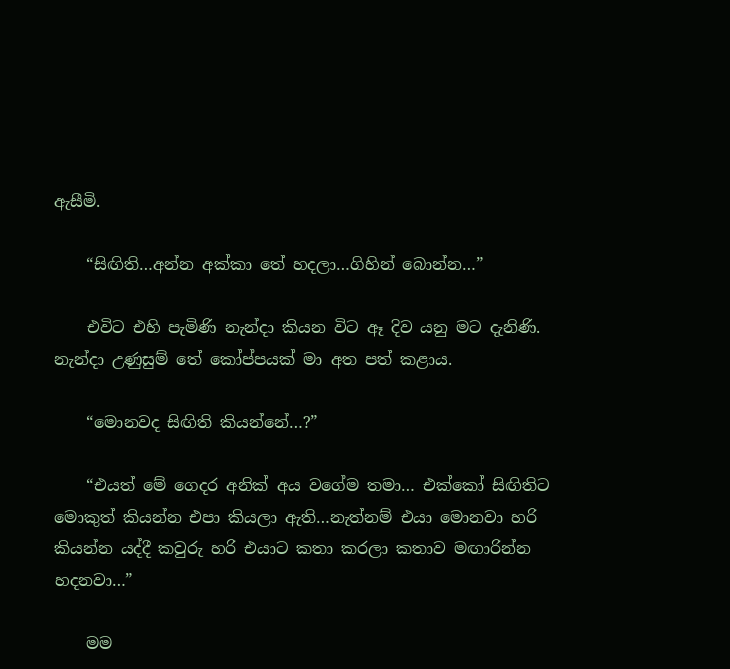ඇසීමි.

    “සිඟිති…අන්න අක්කා තේ හදලා…ගිහින් බොන්න…”

    එවිට එහි පැමිණි නැන්දා කියන විට ඈ දිව යනු මට දැනිණි. නැන්දා උණුසුම් තේ කෝප්පයක් මා අත පත් කළාය.

    “මොනවද සිඟිති කියන්නේ…?”

    “එයත් මේ ගෙදර අනික් අය වගේම තමා… එක්කෝ සිඟිතිට මොකුත් කියන්න එපා කියලා ඇති…නැත්නම් එයා මොනවා හරි කියන්න යද්දී කවුරු හරි එයාට කතා කරලා කතාව මඟාරින්න හදනවා…”

    මම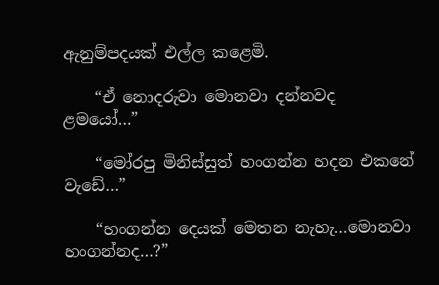ඇනුම්පදයක් එල්ල කළෙමි.

    “ඒ නොදරුවා මොනවා දන්නවද ළමයෝ…”

    “මෝරපු මිනිස්සුත් හංගන්න හදන එකනේ වැඩේ…”

    “හංගන්න දෙයක් මෙතන නැහැ…මොනවා හංගන්නද…?”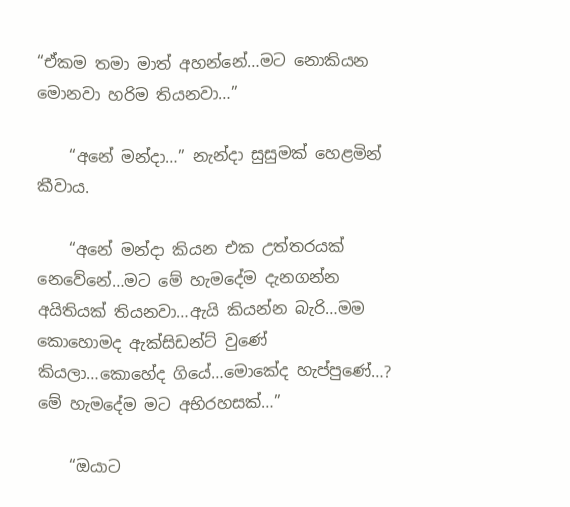“ඒකම තමා මාත් අහන්නේ…මට නොකියන මොනවා හරිම තියනවා…”

    “අනේ මන්දා…” නැන්දා සුසුමක් හෙළමින් කීවාය.

    “අනේ මන්දා කියන එක උත්තරයක් නෙවේනේ…මට මේ හැමදේම දැනගන්න අයිතියක් තියනවා…ඇයි කියන්න බැරි…මම කොහොමද ඇක්සිඩන්ට් වුණේ කියලා…කොහේද ගියේ…මොකේද හැප්පුණේ…? මේ හැමදේම මට අභිරහසක්…”

    “ඔයාට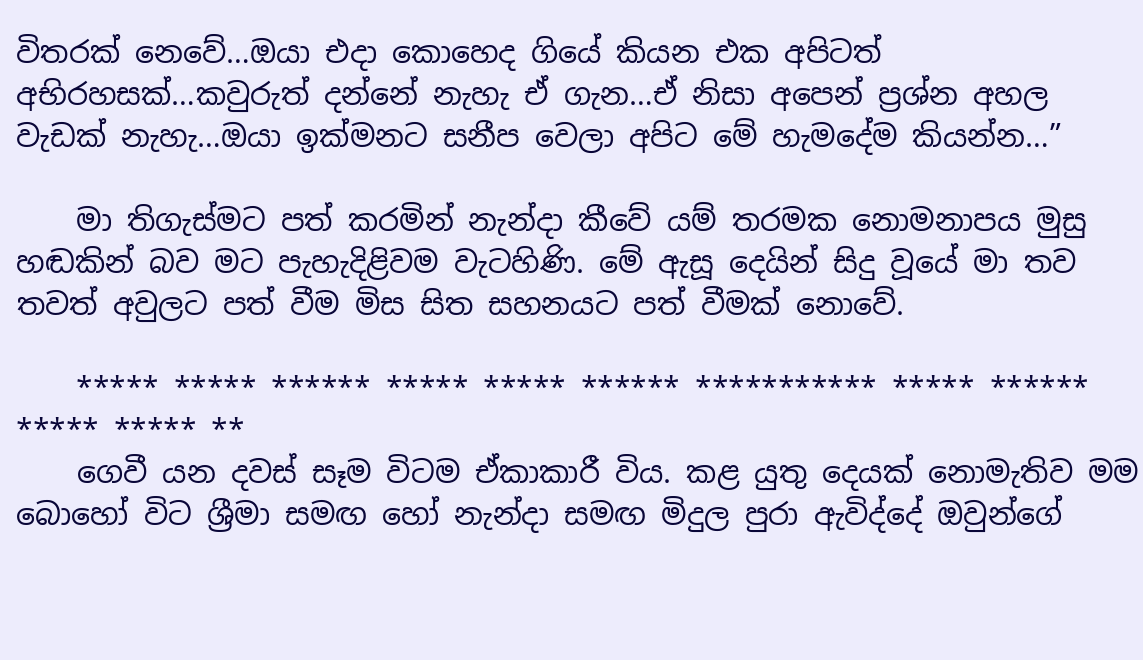විතරක් නෙවේ…ඔයා එදා කොහෙද ගියේ කියන එක අපිටත් අභිරහසක්…කවුරුත් දන්නේ නැහැ ඒ ගැන…ඒ නිසා අපෙන් ප්‍රශ්න අහල වැඩක් නැහැ…ඔයා ඉක්මනට සනීප වෙලා අපිට මේ හැමදේම කියන්න…”

    මා තිගැස්මට පත් කරමින් නැන්දා කීවේ යම් තරමක නොමනාපය මුසු හඬකින් බව මට පැහැදිළිවම වැටහිණි. මේ ඇසූ දෙයින් සිදු වූයේ මා තව තවත් අවුලට පත් වීම මිස සිත සහනයට පත් වීමක් නොවේ.

    ***** ***** ****** ***** ***** ****** *********** ***** ****** ***** ***** **
    ගෙවී යන දවස් සෑම විටම ඒකාකාරී විය. කළ යුතු දෙයක් නොමැතිව මම බොහෝ විට ශ්‍රීමා සමඟ හෝ නැන්දා සමඟ මිදුල පුරා ඇවිද්දේ ඔවුන්ගේ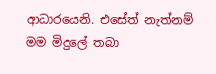ආධාරයෙනි. එසේත් නැත්නම් මම මිදුලේ තබා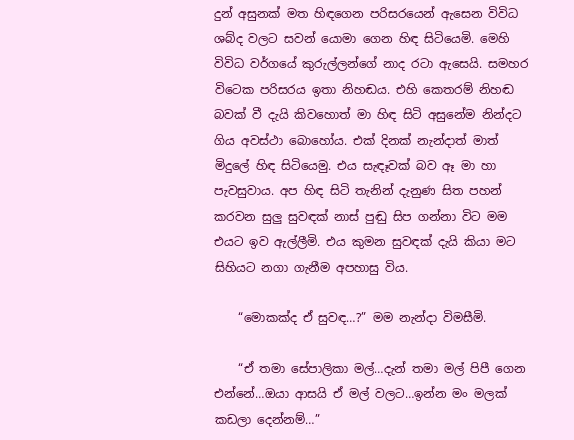දුන් අසුනක් මත හිඳගෙන පරිසරයෙන් ඇසෙන විවිධ ශබ්ද වලට සවන් යොමා ගෙන හිඳ සිටියෙමි. මෙහි විවිධ වර්ගයේ කුරුල්ලන්ගේ නාද රටා ඇසෙයි. සමහර විටෙක පරිසරය ඉතා නිහඬය. එහි කෙතරම් නිහඬ බවක් වී දැයි කිවහොත් මා හිඳ සිටි අසුනේම නින්දට ගිය අවස්ථා බොහෝය. එක් දිනක් නැන්දාත් මාත් මිදුලේ හිඳ සිටියෙමු. එය සැඳෑවක් බව ඈ මා හා පැවසුවාය. අප හිඳ සිටි තැනින් දැනුණ සිත පහන් කරවන සුලු සුවඳක් නාස් පුඬු සිප ගන්නා විට මම එයට ඉව ඇල්ලීමි. එය කුමන සුවඳක් දැයි කියා මට සිහියට නගා ගැනීම අපහාසු විය.

    “මොකක්ද ඒ සුවඳ…?” මම නැන්දා විමසීමි.

    “ඒ තමා සේපාලිකා මල්…දැන් තමා මල් පිපී ගෙන එන්නේ…ඔයා ආසයි ඒ මල් වලට…ඉන්න මං මලක් කඩලා දෙන්නම්…”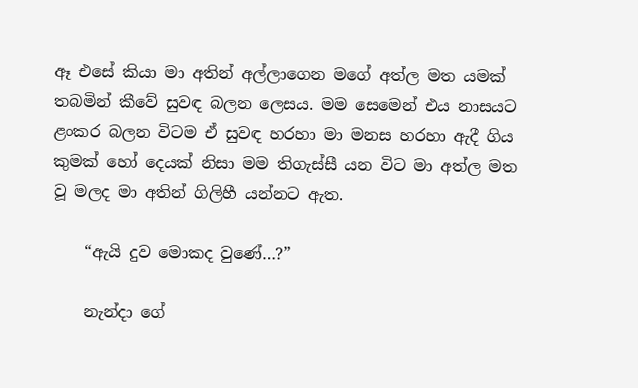ඈ එසේ කියා මා අතින් අල්ලාගෙන මගේ අත්ල මත යමක් තබමින් කීවේ සුවඳ බලන ලෙසය. මම සෙමෙන් එය නාසයට ළංකර බලන විටම ඒ සුවඳ හරහා මා මනස හරහා ඇදී ගිය කුමක් හෝ දෙයක් නිසා මම තිගැස්සී යන විට මා අත්ල මත වූ මලද මා අතින් ගිලිහී යන්නට ඇත.

    “ඇයි දුව මොකද වුණේ…?”

    නැන්දා ගේ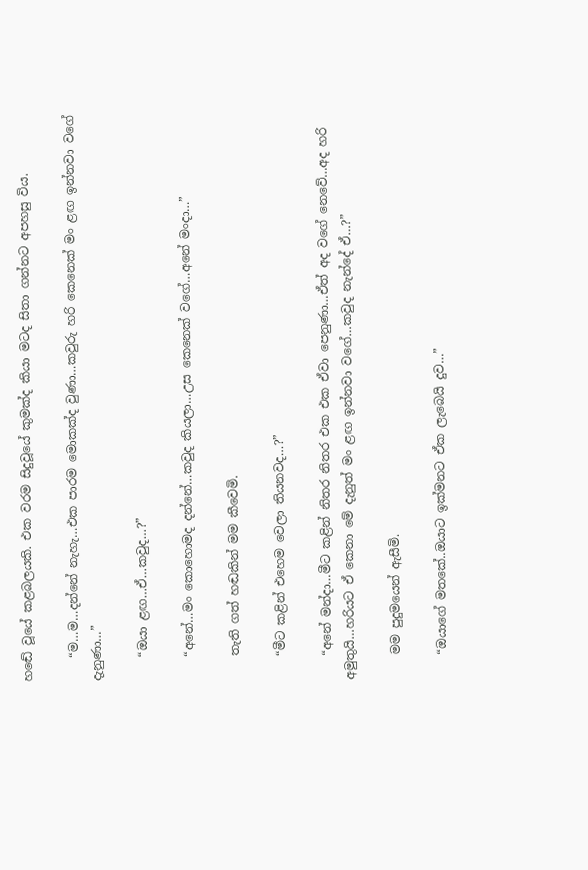හඬේ වූයේ කළබලයකි. එක වරම සිදුවූයේ කුමක්ද කියා මටද සිතා ගන්නට අපහසු විය.

    “ම…ම…දන්නේ නැහැ…එක පාරම මොකක්ද වුණා…කවුරු හරි කෙනෙක් මං ළඟ ඉන්නවා වගේ දැනුණා…”

    “ඔයා ළඟ…ඒ…කවුද…?”

    “අනේ…මං කොහොමද දන්නේ…කවුද කියලා…උස කෙනෙක් වගේ…අනේ මංදා…”

    තැති ගත් හඬකින් මම කීවෙමි.

    “මීට කළින් එහෙම වෙලා තියනවද…?”

    “අනේ මන්දා…මීට කළින් නිතර නිතර එක එක ඒවා පෙනුණා…ඒත් අද වගේ නෙවේ…අද හරි අමුතුයි…හරියට ඒ කෙනා මේ දැනුත් මං ළඟ ඉන්නවා වගේ…කවුද නැන්දේ ඒ…?”

    මම පුදුමයෙන් ඇසීමි.

    “ඔයාගේ මතකේ..ඔයාට ඉක්මනට ඒක ලැබෙයි දුව…”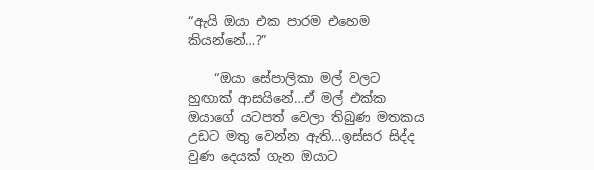“ඇයි ඔයා එක පාරම එහෙම කියන්නේ…?”

    “ඔයා සේපාලිකා මල් වලට හුඟාක් ආසයිනේ…ඒ මල් එක්ක ඔයාගේ යටපත් වෙලා තිබුණ මතකය උඩට මතු වෙන්න ඇති…ඉස්සර සිද්ද වුණ දෙයක් ගැන ඔයාට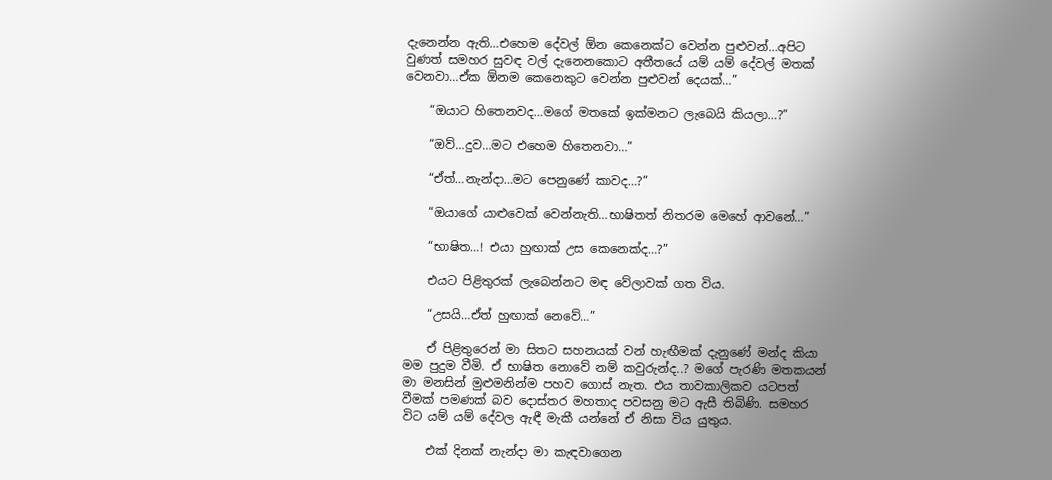දැනෙන්න ඇති…එහෙම දේවල් ඕන කෙනෙක්ට වෙන්න පුළුවන්…අපිට වුණත් සමහර සුවඳ වල් දැනෙනකොට අතීතයේ යම් යම් දේවල් මතක් වෙනවා…ඒක ඕනම කෙනෙකුට වෙන්න පුළුවන් දෙයක්…”

    “ඔයාට හිතෙනවද…මගේ මතකේ ඉක්මනට ලැබෙයි කියලා…?”

    “ඔව්…දුව…මට එහෙම හිතෙනවා…”

    “ඒත්…නැන්දා…මට පෙනුණේ කාවද…?”

    “ඔයාගේ යාළුවෙක් වෙන්නැති…භාෂිතත් නිතරම මෙහේ ආවනේ…”

    “භාෂිත…! එයා හුඟාක් උස කෙනෙක්ද…?”

    එයට පිළිතුරක් ලැබෙන්නට මඳ වේලාවක් ගත විය.

    “උසයි…ඒත් හුඟාක් නෙවේ…”

    ඒ පිළිතුරෙන් මා සිතට සහනයක් වන් හැඟීමක් දැනුණේ මන්ද කියා මම පුදුම වීමි. ඒ භාෂිත නොවේ නම් කවුරුන්ද..? මගේ පැරණි මතකයන් මා මනසින් මුළුමනින්ම පහව ගොස් නැත. එය තාවකාලිකව යටපත් වීමක් පමණක් බව දොස්තර මහතාද පවසනු මට ඇසී තිබිණි. සමහර විට යම් යම් දේවල ඇඳී මැකී යන්නේ ඒ නිසා විය යුතුය.

    එක් දිනක් නැන්දා මා කැඳවාගෙන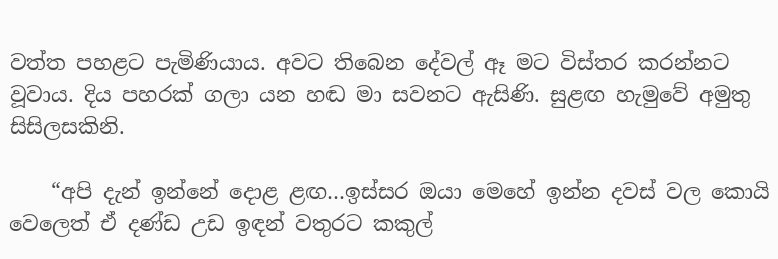වත්ත පහළට පැමිණියාය. අවට තිබෙන දේවල් ඈ මට විස්තර කරන්නට වූවාය. දිය පහරක් ගලා යන හඬ මා සවනට ඇසිණි. සුළඟ හැමුවේ අමුතු සිසිලසකිනි.

    “අපි දැන් ඉන්නේ දොළ ළඟ…ඉස්සර ඔයා මෙහේ ඉන්න දවස් වල කොයි වෙලෙත් ඒ දණ්ඩ උඩ ඉඳන් වතුරට කකුල්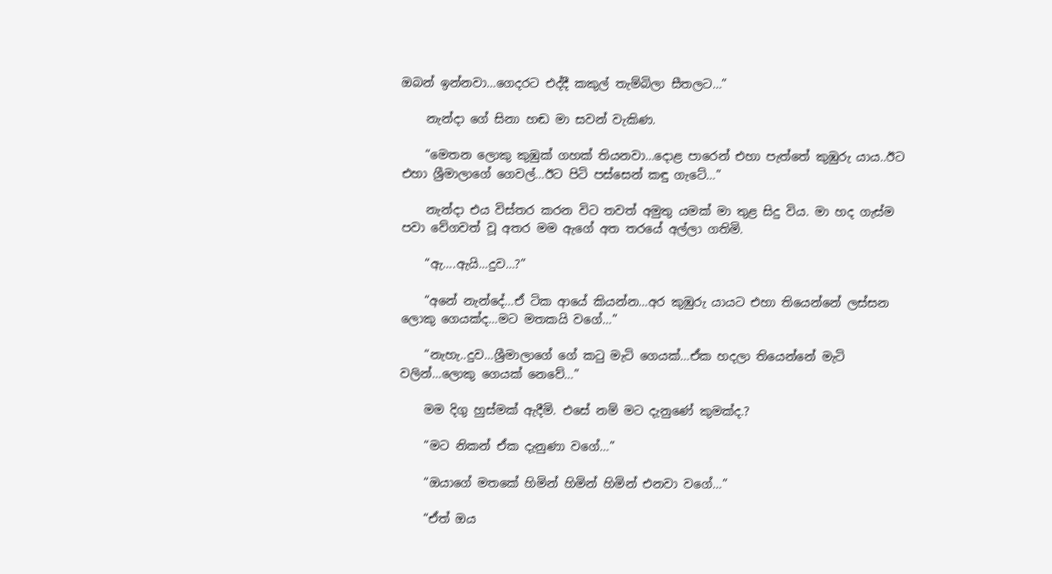ඔබන් ඉන්නවා…ගෙදරට එද්දී කකුල් තැම්බිලා සීතලට…”

    නැන්දා ගේ සිනා හඬ මා සවන් වැකිණ.

    “මෙතන ලොකු කුඹුක් ගහක් තියනවා…දොළ පාරෙන් එහා පැත්තේ කුඹුරු යාය..ඊට එහා ශ්‍රීමාලාගේ ගෙවල්…ඊට පිටි පස්සෙන් කඳු ගැටේ…”

    නැන්දා එය විස්තර කරන විට තවත් අමුතු යමක් මා තුළ සිදු විය. මා හද ගැස්ම පවා වේගවත් වූ අතර මම ඇගේ අත තරයේ අල්ලා ගතිමි.

    “ඇ….ඇයි…දුව…?”

    “අනේ නැන්දේ…ඒ ටික ආයේ කියන්න…අර කුඹුරු යායට එහා තියෙන්නේ ලස්සන ලොකු ගෙයක්ද…මට මතකයි වගේ…”

    “නැහැ..දුව…ශ්‍රීමාලාගේ ගේ කටු මැටි ගෙයක්…ඒක හදලා තියෙන්නේ මැටි වලින්…ලොකු ගෙයක් නෙවේ…”

    මම දිගු හුස්මක් ඇදීමි. එසේ නම් මට දැනුණේ කුමක්ද.?

    “මට නිකන් ඒක දැනුණා වගේ…”

    “ඔයාගේ මතකේ හිමින් හිමින් හිමින් එනවා වගේ…”

    “ඒත් ඔය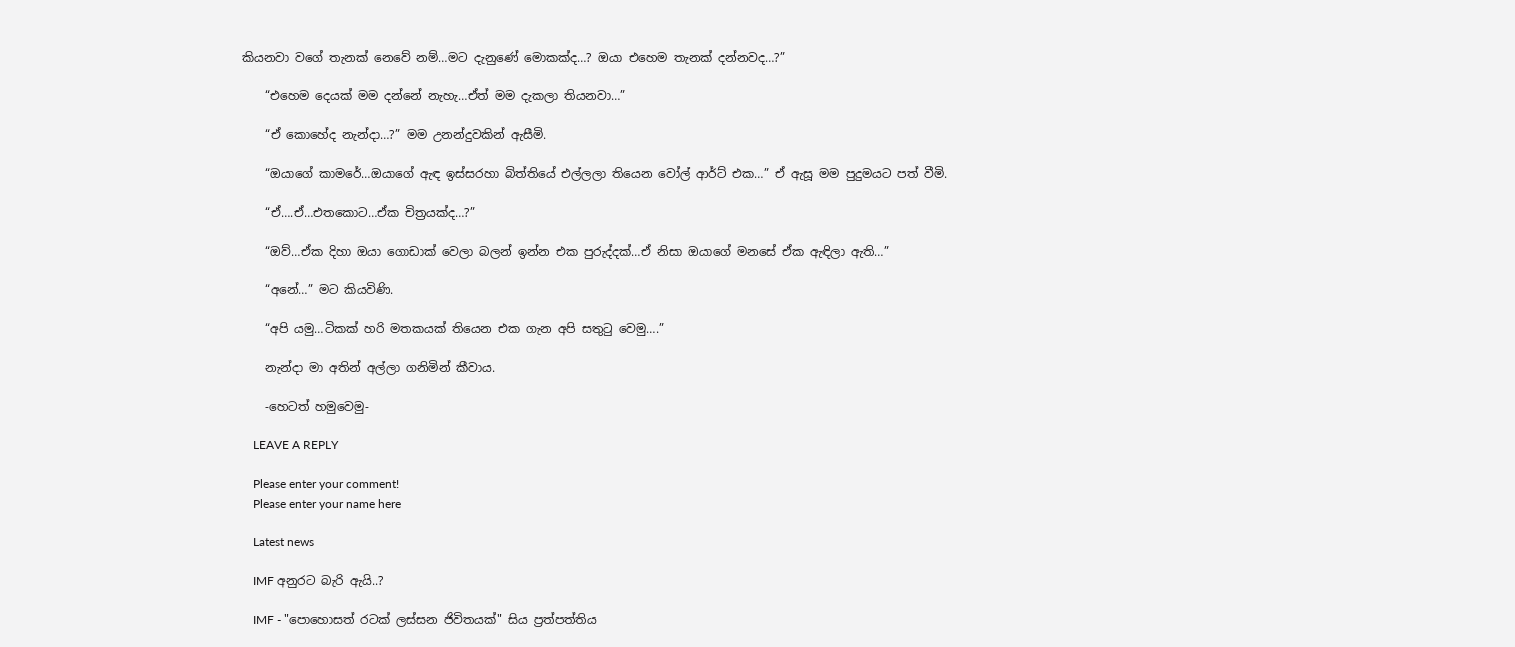කියනවා වගේ තැනක් නෙවේ නම්…මට දැනුණේ මොකක්ද…? ඔයා එහෙම තැනක් දන්නවද…?”

    “එහෙම දෙයක් මම දන්නේ නැහැ…ඒත් මම දැකලා තියනවා…”

    “ඒ කොහේද නැන්දා…?” මම උනන්දුවකින් ඇසීමි.

    “ඔයාගේ කාමරේ…ඔයාගේ ඇඳ ඉස්සරහා බිත්තියේ එල්ලලා තියෙන වෝල් ආර්ට් එක…” ඒ ඇසූ මම පුදුමයට පත් වීමි.

    “ඒ….ඒ…එතකොට…ඒක චිත්‍රයක්ද…?”

    “ඔව්…ඒක දිහා ඔයා ගොඩාක් වෙලා බලන් ඉන්න එක පුරුද්දක්…ඒ නිසා ඔයාගේ මනසේ ඒක ඇඳිලා ඇති…”

    “අනේ…” මට කියවිණි.

    “අපි යමු…ටිකක් හරි මතකයක් තියෙන එක ගැන අපි සතුටු වෙමු….”

    නැන්දා මා අතින් අල්ලා ගනිමින් කීවාය.

    -හෙටත් හමුවෙමු-

    LEAVE A REPLY

    Please enter your comment!
    Please enter your name here

    Latest news

    IMF අනුරට බැරි ඇයි..?

    IMF - "පොහොසත් රටක් ලස්සන ජිවිතයක්" සිය ප්‍රත්පත්තිය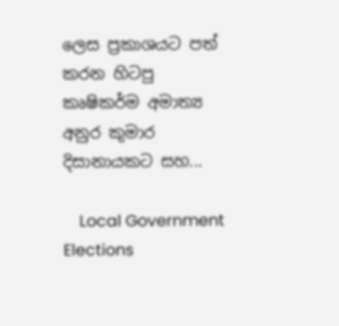ලෙස ප්‍රකාශයට පත් කරන හිටපු කෘෂිකර්ම අමාත්‍ය අනුර කුමාර දිසානායකට සහ...

    Local Government Elections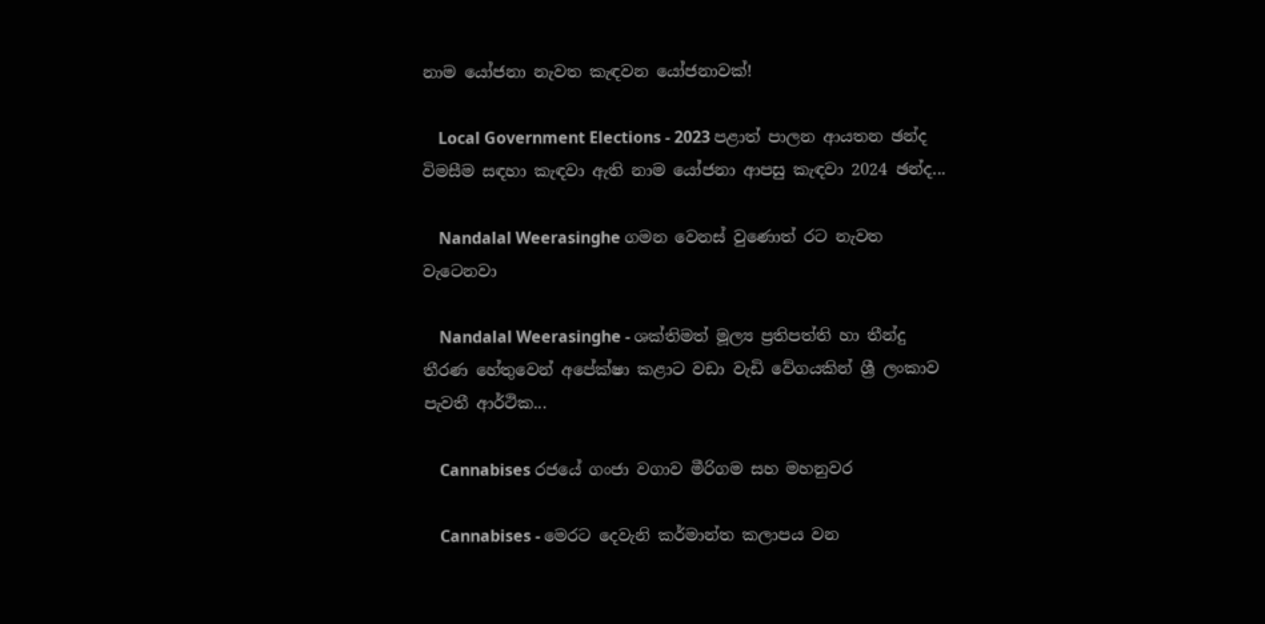නාම යෝජනා නැවත කැඳවන යෝජනාවක්!

    Local Government Elections - 2023 පළාත් පාලන ආයතන ඡන්ද විමසීම සඳහා කැඳවා ඇති නාම යෝජනා ආපසු කැඳවා 2024 ඡන්ද...

    Nandalal Weerasinghe ගමන වෙනස් වුණොත් රට නැවත වැටෙනවා

    Nandalal Weerasinghe - ශක්තිමත් මූල්‍ය ප්‍රතිපත්ති හා තීන්දු තීරණ හේතුවෙන් අපේක්ෂා කළාට වඩා වැඩි වේගයකින් ශ්‍රී ලංකාව පැවතී ආර්ථික...

    Cannabises රජයේ ගංජා වගාව මීරිගම සහ මහනුවර

    Cannabises - මෙරට දෙවැනි කර්මාන්ත කලාපය වන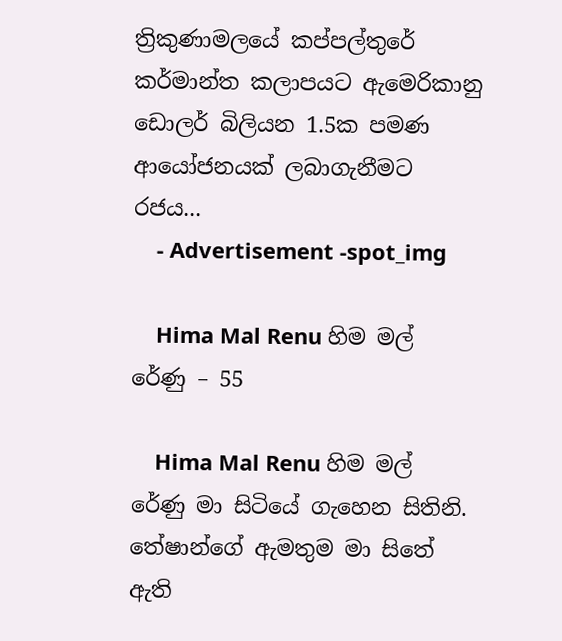ත්‍රිකුණාමලයේ කප්පල්තුරේ කර්මාන්ත කලාපයට ඇමෙරිකානු ඩොලර් බිලියන 1.5ක පමණ ආයෝජනයක් ලබාගැනීමට රජය...
    - Advertisement -spot_img

    Hima Mal Renu හිම මල් රේණු – 55

    Hima Mal Renu හිම මල් රේණු මා සිටියේ ගැහෙන සිතිනි. තේෂාන්ගේ ඇමතුම මා සිතේ ඇති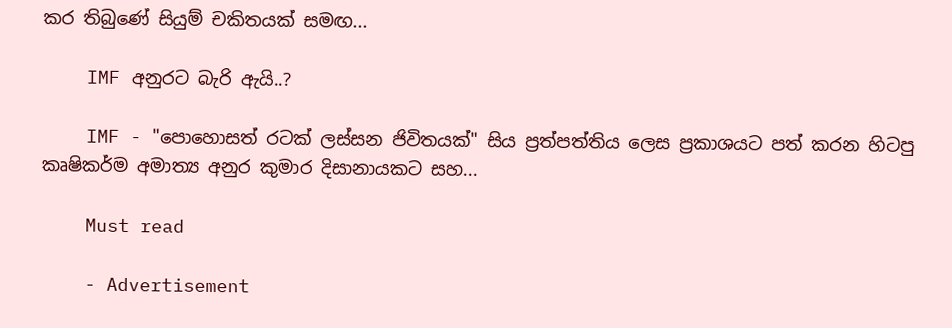කර තිබුණේ සියුම් චකිතයක් සමඟ...

    IMF අනුරට බැරි ඇයි..?

    IMF - "පොහොසත් රටක් ලස්සන ජිවිතයක්" සිය ප්‍රත්පත්තිය ලෙස ප්‍රකාශයට පත් කරන හිටපු කෘෂිකර්ම අමාත්‍ය අනුර කුමාර දිසානායකට සහ...

    Must read

    - Advertisement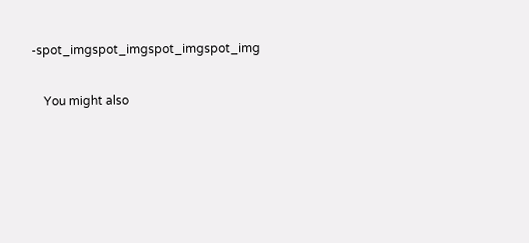-spot_imgspot_imgspot_imgspot_img

    You might also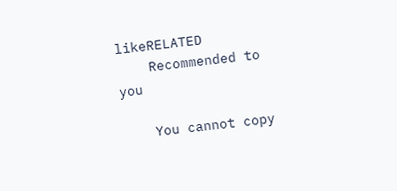likeRELATED
    Recommended to you

    You cannot copy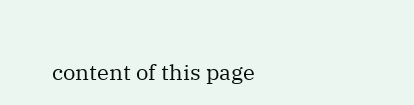content of this page